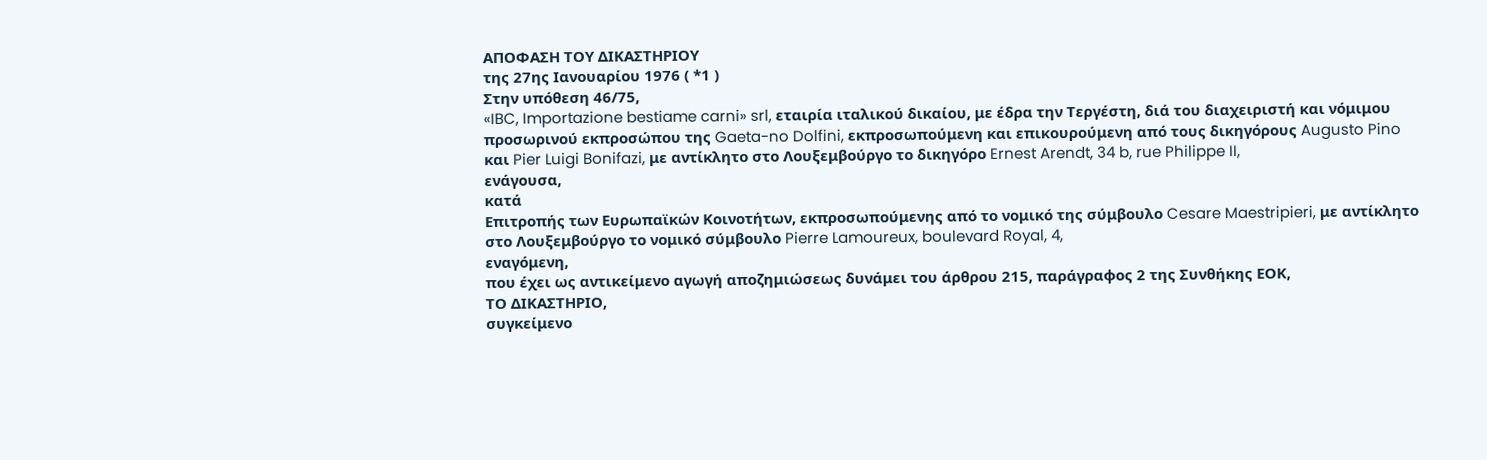ΑΠΟΦΑΣΗ ΤΟΥ ΔΙΚΑΣΤΗΡΙΟΥ
της 27ης Ιανουαρίου 1976 ( *1 )
Στην υπόθεση 46/75,
«IBC, Importazione bestiame carni» srl, εταιρία ιταλικού δικαίου, με έδρα την Τεργέστη, διά του διαχειριστή και νόμιμου προσωρινού εκπροσώπου της Gaeta-no Dolfini, εκπροσωπούμενη και επικουρούμενη από τους δικηγόρους Augusto Pino και Pier Luigi Bonifazi, με αντίκλητο στο Λουξεμβούργο το δικηγόρο Ernest Arendt, 34 b, rue Philippe II,
ενάγουσα,
κατά
Επιτροπής των Ευρωπαϊκών Κοινοτήτων, εκπροσωπούμενης από το νομικό της σύμβουλο Cesare Maestripieri, με αντίκλητο στο Λουξεμβούργο το νομικό σύμβουλο Pierre Lamoureux, boulevard Royal, 4,
εναγόμενη,
που έχει ως αντικείμενο αγωγή αποζημιώσεως δυνάμει του άρθρου 215, παράγραφος 2 της Συνθήκης ΕΟΚ,
ΤΟ ΔΙΚΑΣΤΗΡΙΟ,
συγκείμενο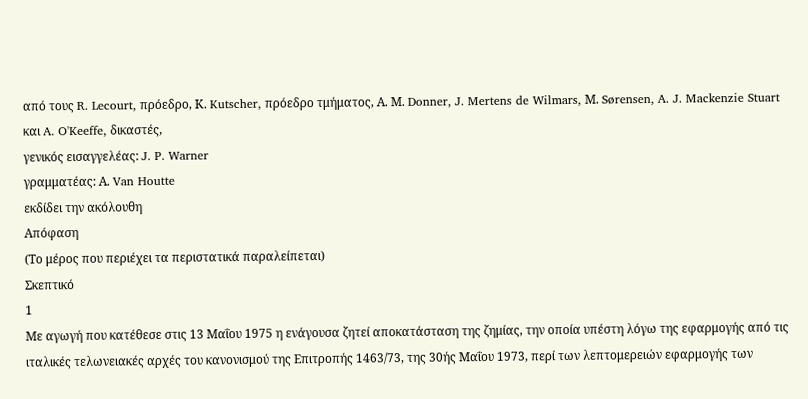από τους R. Lecourt, πρόεδρο, Κ. Kutscher, πρόεδρο τμήματος, Α. Μ. Donner, J. Mertens de Wilmars, Μ. Sørensen, A. J. Mackenzie Stuart και A. O'Keeffe, δικαστές,
γενικός εισαγγελέας: J. P. Warner
γραμματέας: Α. Van Houtte
εκδίδει την ακόλουθη
Απόφαση
(Το μέρος που περιέχει τα περιστατικά παραλείπεται)
Σκεπτικό
1
Με αγωγή που κατέθεσε στις 13 Μαΐου 1975 η ενάγουσα ζητεί αποκατάσταση της ζημίας, την οποία υπέστη λόγω της εφαρμογής από τις ιταλικές τελωνειακές αρχές του κανονισμού της Επιτροπής 1463/73, της 30ής Μαΐου 1973, περί των λεπτομερειών εφαρμογής των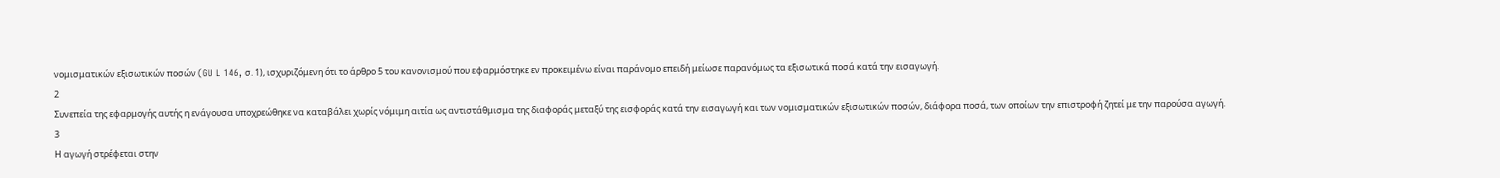νομισματικών εξισωτικών ποσών (GU L 146, σ. 1), ισχυριζόμενη ότι το άρθρο 5 του κανονισμού που εφαρμόστηκε εν προκειμένω είναι παράνομο επειδή μείωσε παρανόμως τα εξισωτικά ποσά κατά την εισαγωγή.
2
Συνεπεία της εφαρμογής αυτής η ενάγουσα υποχρεώθηκε να καταβάλει χωρίς νόμιμη αιτία ως αντιστάθμισμα της διαφοράς μεταξύ της εισφοράς κατά την εισαγωγή και των νομισματικών εξισωτικών ποσών, διάφορα ποσά, των οποίων την επιστροφή ζητεί με την παρούσα αγωγή.
3
Η αγωγή στρέφεται στην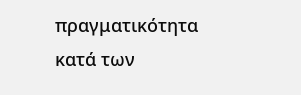πραγματικότητα κατά των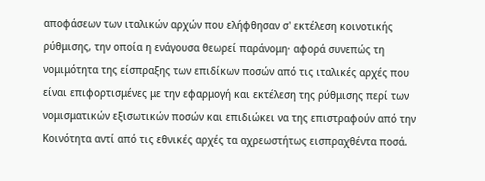αποφάσεων των ιταλικών αρχών που ελήφθησαν σ' εκτέλεση κοινοτικής ρύθμισης, την οποία η ενάγουσα θεωρεί παράνομη· αφορά συνεπώς τη νομιμότητα της είσπραξης των επιδίκων ποσών από τις ιταλικές αρχές που είναι επιφορτισμένες με την εφαρμογή και εκτέλεση της ρύθμισης περί των νομισματικών εξισωτικών ποσών και επιδιώκει να της επιστραφούν από την Κοινότητα αντί από τις εθνικές αρχές τα αχρεωστήτως εισπραχθέντα ποσά.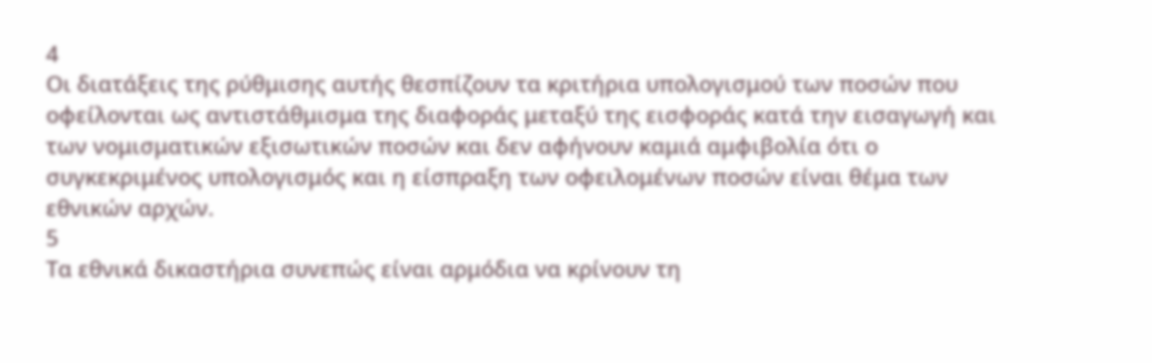4
Οι διατάξεις της ρύθμισης αυτής θεσπίζουν τα κριτήρια υπολογισμού των ποσών που οφείλονται ως αντιστάθμισμα της διαφοράς μεταξύ της εισφοράς κατά την εισαγωγή και των νομισματικών εξισωτικών ποσών και δεν αφήνουν καμιά αμφιβολία ότι ο συγκεκριμένος υπολογισμός και η είσπραξη των οφειλομένων ποσών είναι θέμα των εθνικών αρχών.
5
Τα εθνικά δικαστήρια συνεπώς είναι αρμόδια να κρίνουν τη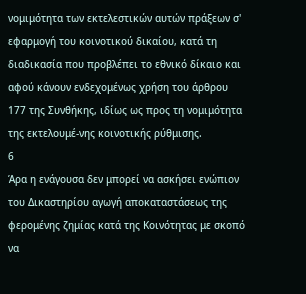νομιμότητα των εκτελεστικών αυτών πράξεων σ' εφαρμογή του κοινοτικού δικαίου, κατά τη διαδικασία που προβλέπει το εθνικό δίκαιο και αφού κάνουν ενδεχομένως χρήση του άρθρου 177 της Συνθήκης, ιδίως ως προς τη νομιμότητα της εκτελουμέ-νης κοινοτικής ρύθμισης.
6
Άρα η ενάγουσα δεν μπορεί να ασκήσει ενώπιον του Δικαστηρίου αγωγή αποκαταστάσεως της φερομένης ζημίας κατά της Κοινότητας με σκοπό να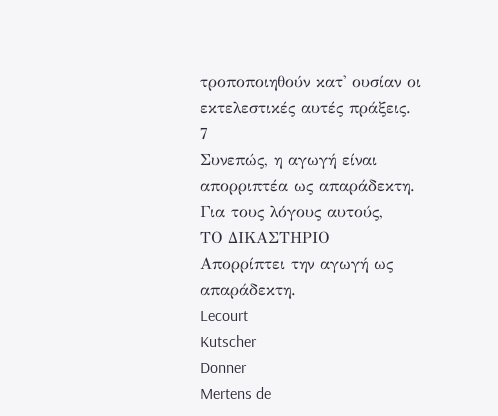τροποποιηθούν κατ' ουσίαν οι εκτελεστικές αυτές πράξεις.
7
Συνεπώς, η αγωγή είναι απορριπτέα ως απαράδεκτη.
Για τους λόγους αυτούς,
ΤΟ ΔΙΚΑΣΤΗΡΙΟ
Απορρίπτει την αγωγή ως απαράδεκτη.
Lecourt
Kutscher
Donner
Mertens de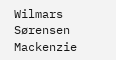Wilmars
Sørensen
Mackenzie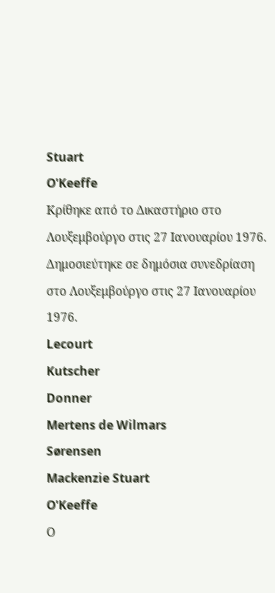Stuart
O'Keeffe
Κρίθηκε από το Δικαστήριο στο Λουξεμβούργο στις 27 Ιανουαρίου 1976.
Δημοσιεύτηκε σε δημόσια συνεδρίαση στο Λουξεμβούργο στις 27 Ιανουαρίου 1976.
Lecourt
Kutscher
Donner
Mertens de Wilmars
Sørensen
Mackenzie Stuart
O'Keeffe
Ο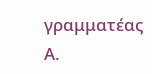γραμματέας
Α.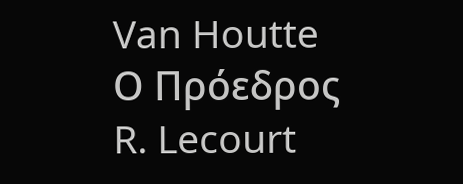Van Houtte
Ο Πρόεδρος
R. Lecourt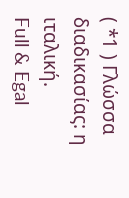( *1 ) Γλώσσα διαδικασίας: η ιταλική.
Full & Egal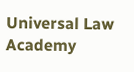Universal Law Academy